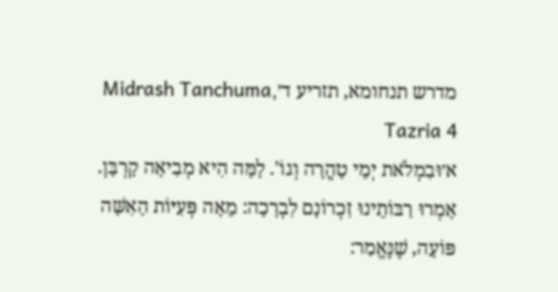מדרש תנחומא, תזריע ד׳Midrash Tanchuma, Tazria 4
א׳וּבִמְלֹאת יְמֵי טָהֳרָה וְגוֹ'. לָמָּה הִיא מְבִיאָה קָרְבָּן. אָמְרוּ רַבּוֹתֵינוּ זִכְרוֹנָם לִבְרָכָה: מֵאָה פְּעִיּוֹת הָאִשָּׁה פּוֹעָה, שֶׁנֶּאֱמַר: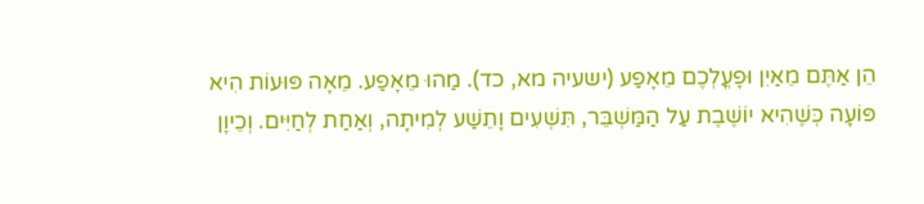הֵן אַתֶּם מֵאַיִן וּפָעֳלְכֶם מֵאָפַע (ישעיה מא, כד). מַהוּ מֵאָפַע. מֵאָה פּוּעוֹת הִיא פּוֹעָה כְּשֶׁהִיא יוֹשֶׁבֶת עַל הַמַּשְׁבֵּר, תִּשְׁעִים וָתֵשַׁע לְמִיתָה, וְאַחַת לְחַיִּים. וְכֵיוָן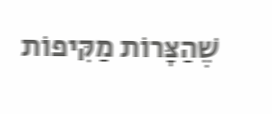שֶׁהַצָּרוֹת מַקִּיפוֹת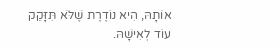אוֹתָהּ, הִיא נוֹדֶרֶת שֶׁלֹּא תִּזָּקֵק עוֹד לְאִישָׁהּ.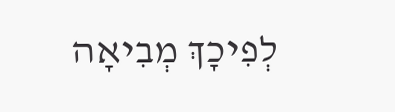לְפִיכָךְ מְבִיאָה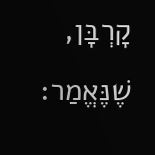קָרְבָּן, שֶׁנֶּאֱמַר: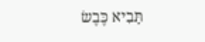תָּבִיא כֶּבֶשׂ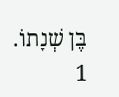בֶּן שְׁנָתוֹ.
1